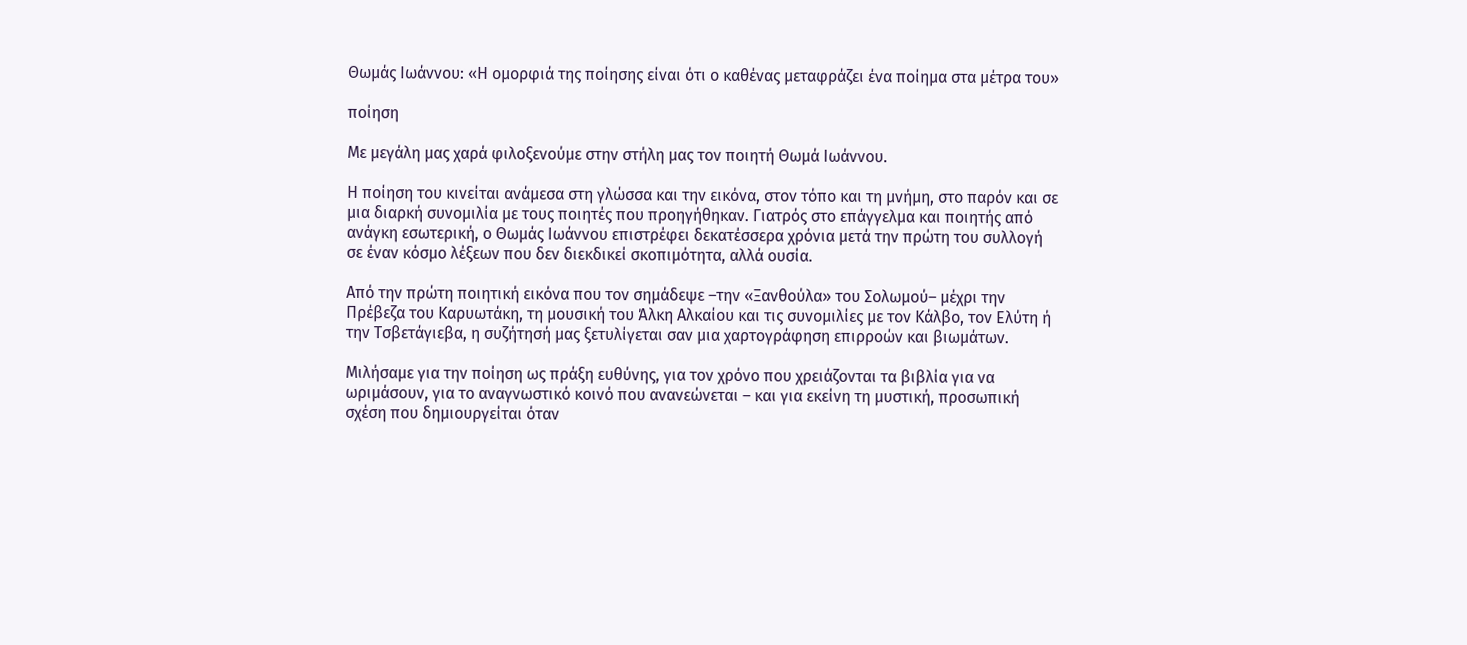Θωμάς Ιωάννου: «Η ομορφιά της ποίησης είναι ότι ο καθένας μεταφράζει ένα ποίημα στα μέτρα του»

ποίηση

Με μεγάλη μας χαρά φιλοξενούμε στην στήλη μας τον ποιητή Θωμά Ιωάννου.

Η ποίηση του κινείται ανάμεσα στη γλώσσα και την εικόνα, στον τόπο και τη μνήμη, στο παρόν και σε μια διαρκή συνομιλία με τους ποιητές που προηγήθηκαν. Γιατρός στο επάγγελμα και ποιητής από ανάγκη εσωτερική, ο Θωμάς Ιωάννου επιστρέφει δεκατέσσερα χρόνια μετά την πρώτη του συλλογή σε έναν κόσμο λέξεων που δεν διεκδικεί σκοπιμότητα, αλλά ουσία.

Από την πρώτη ποιητική εικόνα που τον σημάδεψε –την «Ξανθούλα» του Σολωμού– μέχρι την Πρέβεζα του Καρυωτάκη, τη μουσική του Άλκη Αλκαίου και τις συνομιλίες με τον Κάλβο, τον Ελύτη ή την Τσβετάγιεβα, η συζήτησή μας ξετυλίγεται σαν μια χαρτογράφηση επιρροών και βιωμάτων.

Μιλήσαμε για την ποίηση ως πράξη ευθύνης, για τον χρόνο που χρειάζονται τα βιβλία για να ωριμάσουν, για το αναγνωστικό κοινό που ανανεώνεται – και για εκείνη τη μυστική, προσωπική σχέση που δημιουργείται όταν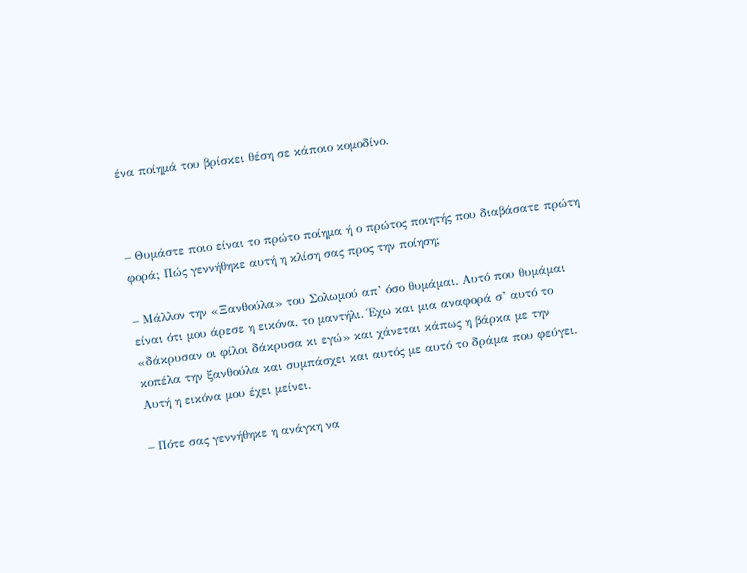ένα ποίημά του βρίσκει θέση σε κάποιο κομοδίνο.



– Θυμάστε ποιο είναι το πρώτο ποίημα ή ο πρώτος ποιητής που διαβάσατε πρώτη φορά; Πώς γεννήθηκε αυτή η κλίση σας προς την ποίηση;

– Μάλλον την «Ξανθούλα» του Σολωμού απ’ όσο θυμάμαι. Αυτό που θυμάμαι είναι ότι μου άρεσε η εικόνα, το μαντήλι. Έχω και μια αναφορά σ’ αυτό το «δάκρυσαν οι φίλοι δάκρυσα κι εγώ» και χάνεται κάπως η βάρκα με την κοπέλα την ξανθούλα και συμπάσχει και αυτός με αυτό το δράμα που φεύγει. Αυτή η εικόνα μου έχει μείνει.

– Πότε σας γεννήθηκε η ανάγκη να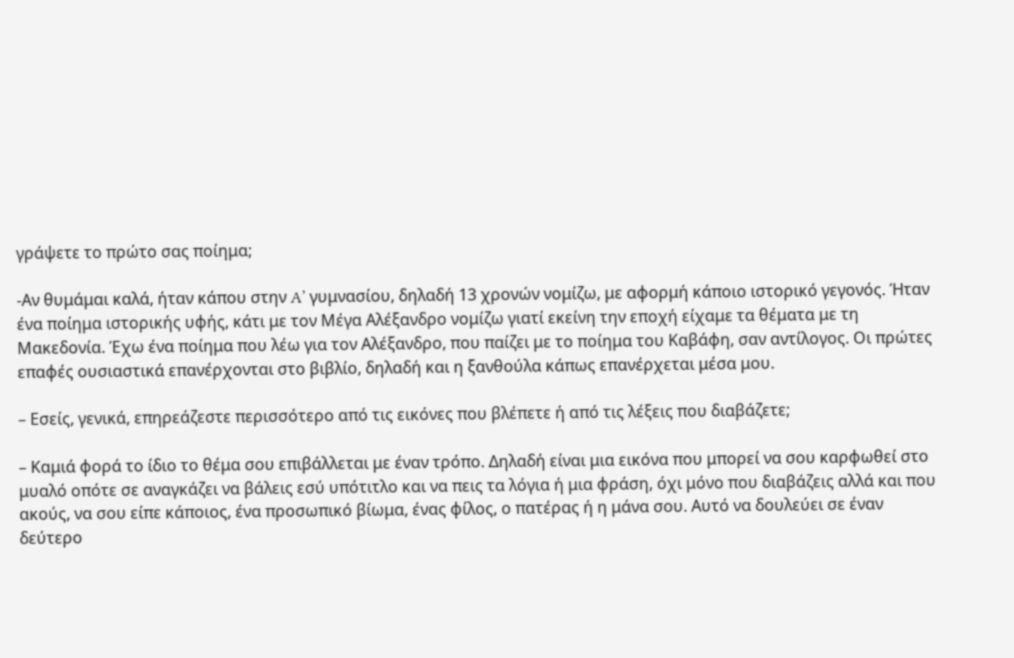γράψετε το πρώτο σας ποίημα;

-Αν θυμάμαι καλά, ήταν κάπου στην A’ γυμνασίου, δηλαδή 13 χρονών νομίζω, με αφορμή κάποιο ιστορικό γεγονός. Ήταν ένα ποίημα ιστορικής υφής, κάτι με τον Μέγα Αλέξανδρο νομίζω γιατί εκείνη την εποχή είχαμε τα θέματα με τη Μακεδονία. Έχω ένα ποίημα που λέω για τον Αλέξανδρο, που παίζει με το ποίημα του Καβάφη, σαν αντίλογος. Οι πρώτες επαφές ουσιαστικά επανέρχονται στο βιβλίο, δηλαδή και η ξανθούλα κάπως επανέρχεται μέσα μου.

– Εσείς, γενικά, επηρεάζεστε περισσότερο από τις εικόνες που βλέπετε ή από τις λέξεις που διαβάζετε;

– Καμιά φορά το ίδιο το θέμα σου επιβάλλεται με έναν τρόπο. Δηλαδή είναι μια εικόνα που μπορεί να σου καρφωθεί στο μυαλό οπότε σε αναγκάζει να βάλεις εσύ υπότιτλο και να πεις τα λόγια ή μια φράση, όχι μόνο που διαβάζεις αλλά και που ακούς, να σου είπε κάποιος, ένα προσωπικό βίωμα, ένας φίλος, ο πατέρας ή η μάνα σου. Αυτό να δουλεύει σε έναν δεύτερο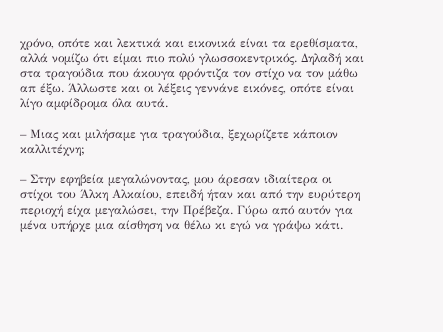χρόνο, οπότε και λεκτικά και εικονικά είναι τα ερεθίσματα, αλλά νομίζω ότι είμαι πιο πολύ γλωσσοκεντρικός. Δηλαδή και στα τραγούδια που άκουγα φρόντιζα τον στίχο να τον μάθω απ έξω. Άλλωστε και οι λέξεις γεννάνε εικόνες, οπότε είναι λίγο αμφίδρομα όλα αυτά.

– Μιας και μιλήσαμε για τραγούδια, ξεχωρίζετε κάποιον καλλιτέχνη;

– Στην εφηβεία μεγαλώνοντας, μου άρεσαν ιδιαίτερα οι στίχοι του Άλκη Αλκαίου, επειδή ήταν και από την ευρύτερη περιοχή είχα μεγαλώσει, την Πρέβεζα. Γύρω από αυτόν για μένα υπήρχε μια αίσθηση να θέλω κι εγώ να γράψω κάτι.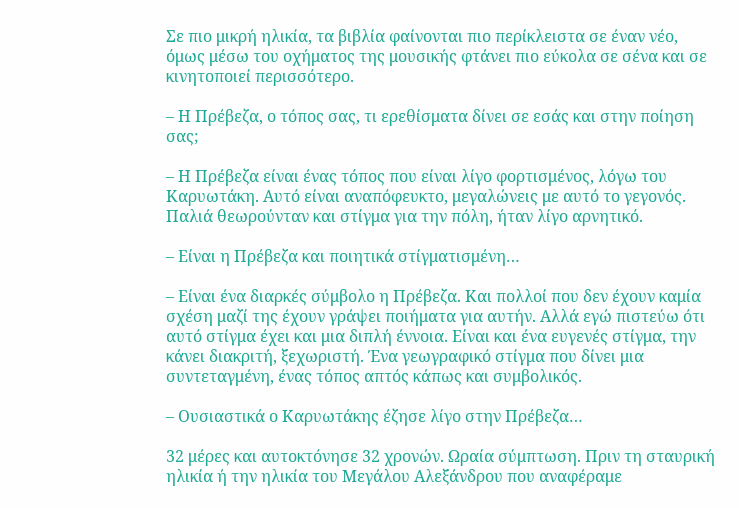Σε πιο μικρή ηλικία, τα βιβλία φαίνονται πιο περίκλειστα σε έναν νέο, όμως μέσω του οχήματος της μουσικής φτάνει πιο εύκολα σε σένα και σε κινητοποιεί περισσότερο.

– Η Πρέβεζα, ο τόπος σας, τι ερεθίσματα δίνει σε εσάς και στην ποίηση σας;

– Η Πρέβεζα είναι ένας τόπος που είναι λίγο φορτισμένος, λόγω του Καρυωτάκη. Αυτό είναι αναπόφευκτο, μεγαλώνεις με αυτό το γεγονός. Παλιά θεωρούνταν και στίγμα για την πόλη, ήταν λίγο αρνητικό.

– Είναι η Πρέβεζα και ποιητικά στίγματισμένη…

– Είναι ένα διαρκές σύμβολο η Πρέβεζα. Και πολλοί που δεν έχουν καμία σχέση μαζί της έχουν γράψει ποιήματα για αυτήν. Αλλά εγώ πιστεύω ότι αυτό στίγμα έχει και μια διπλή έννοια. Είναι και ένα ευγενές στίγμα, την κάνει διακριτή, ξεχωριστή. Ένα γεωγραφικό στίγμα που δίνει μια συντεταγμένη, ένας τόπος απτός κάπως και συμβολικός.

– Ουσιαστικά ο Καρυωτάκης έζησε λίγο στην Πρέβεζα…

32 μέρες και αυτοκτόνησε 32 χρονών. Ωραία σύμπτωση. Πριν τη σταυρική ηλικία ή την ηλικία του Μεγάλου Αλεξάνδρου που αναφέραμε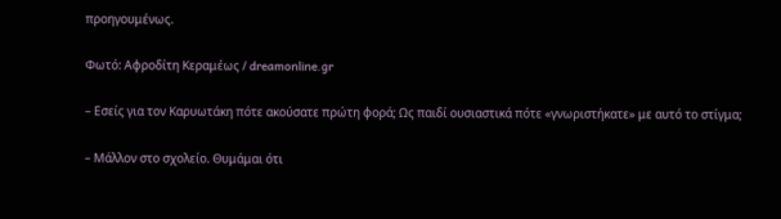προηγουμένως.

Φωτό: Αφροδίτη Κεραμέως / dreamonline.gr

– Εσείς για τον Καρυωτάκη πότε ακούσατε πρώτη φορά; Ως παιδί ουσιαστικά πότε «γνωριστήκατε» με αυτό το στίγμα;

– Μάλλον στο σχολείο. Θυμάμαι ότι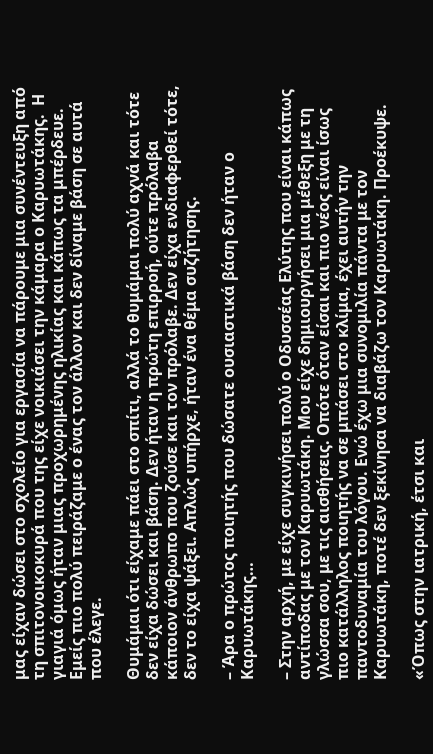μας είχαν δώσει στο σχολείο για εργασία να πάρουμε μια συνέντευξη από τη σπιτονοικοκυρά που της είχε νοικιάσει την κάμαρα ο Καρυωτάκης.  Η γιαγιά όμως ήταν μιας προχωρημένης ηλικίας και κάπως τα μπέρδευε. Εμείς πιο πολύ πειράζαμε ο ένας τον άλλον και δεν δίναμε βάση σε αυτά που έλεγε.

Θυμάμαι ότι είχαμε πάει στο σπίτι, αλλά το θυμάμαι πολύ αχνά και τότε δεν είχα δώσει και βάση. Δεν ήταν η πρώτη επιρροή, ούτε πρόλαβα κάποιον άνθρωπο που ζούσε και τον πρόλαβε. Δεν είχα ενδιαφερθεί τότε, δεν το είχα ψάξει. Απλώς υπήρχε, ήταν ένα θέμα συζήτησης.

– Άρα ο πρώτος ποιητής που δώσατε ουσιαστικά βάση δεν ήταν ο Καρυωτάκης…

– Στην αρχή, με είχε συγκινήσει πολύ ο Οδυσσέας Ελύτης που είναι κάπως αντίποδας με τον Καρυωτάκη. Μου είχε δημιουργήσει μια μέθεξη με τη γλώσσα σου, με τις αισθήσεις. Οπότε όταν είσαι και πιο νέος είναι ίσως πιο κατάλληλος ποιητής να σε μπάσει στο κλίμα, έχει αυτήν την παντοδυναμία του λόγου. Ενώ έχω μια συνομιλία πάντα με τον Καρυωτάκη, ποτέ δεν ξεκίνησα να διαβάζω τον Καρυωτάκη. Προέκυψε.

«Όπως στην ιατρική, έτσι και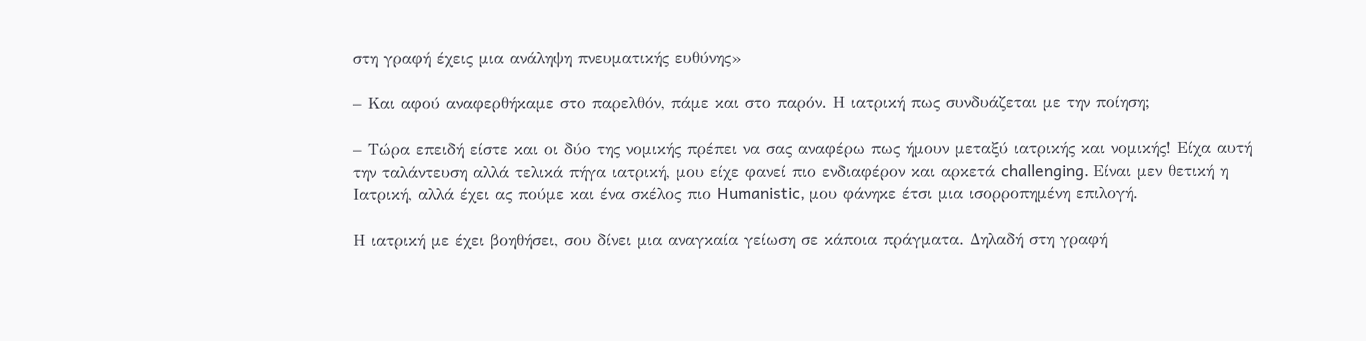στη γραφή έχεις μια ανάληψη πνευματικής ευθύνης»

– Και αφού αναφερθήκαμε στο παρελθόν, πάμε και στο παρόν. Η ιατρική πως συνδυάζεται με την ποίηση;

– Τώρα επειδή είστε και οι δύο της νομικής πρέπει να σας αναφέρω πως ήμουν μεταξύ ιατρικής και νομικής! Είχα αυτή την ταλάντευση αλλά τελικά πήγα ιατρική, μου είχε φανεί πιο ενδιαφέρον και αρκετά challenging. Είναι μεν θετική η Ιατρική, αλλά έχει ας πούμε και ένα σκέλος πιο Humanistic, μου φάνηκε έτσι μια ισορροπημένη επιλογή.

Η ιατρική με έχει βοηθήσει, σου δίνει μια αναγκαία γείωση σε κάποια πράγματα. Δηλαδή στη γραφή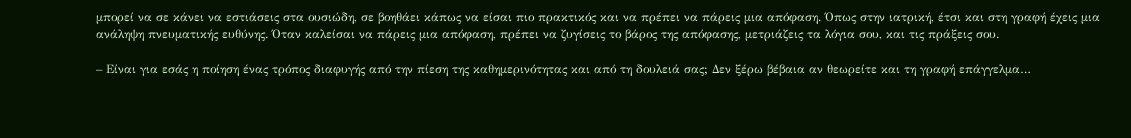μπορεί να σε κάνει να εστιάσεις στα ουσιώδη, σε βοηθάει κάπως να είσαι πιο πρακτικός και να πρέπει να πάρεις μια απόφαση. Όπως στην ιατρική, έτσι και στη γραφή έχεις μια ανάληψη πνευματικής ευθύνης. Όταν καλείσαι να πάρεις μια απόφαση, πρέπει να ζυγίσεις το βάρος της απόφασης, μετριάζεις τα λόγια σου, και τις πράξεις σου.

– Είναι για εσάς η ποίηση ένας τρόπος διαφυγής από την πίεση της καθημερινότητας και από τη δουλειά σας; Δεν ξέρω βέβαια αν θεωρείτε και τη γραφή επάγγελμα…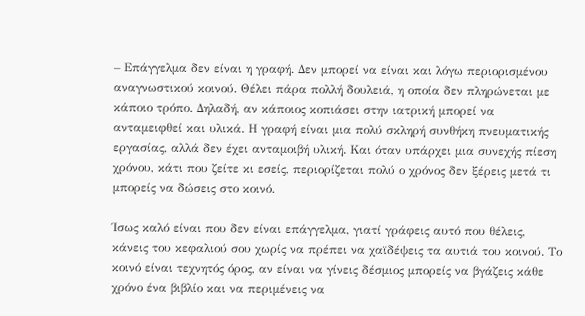– Επάγγελμα δεν είναι η γραφή. Δεν μπορεί να είναι και λόγω περιορισμένου αναγνωστικού κοινού. Θέλει πάρα πολλή δουλειά, η οποία δεν πληρώνεται με κάποιο τρόπο. Δηλαδή, αν κάποιος κοπιάσει στην ιατρική μπορεί να ανταμειφθεί και υλικά. Η γραφή είναι μια πολύ σκληρή συνθήκη πνευματικής εργασίας, αλλά δεν έχει ανταμοιβή υλική. Και όταν υπάρχει μια συνεχής πίεση χρόνου, κάτι που ζείτε κι εσείς, περιορίζεται πολύ ο χρόνος δεν ξέρεις μετά τι μπορείς να δώσεις στο κοινό.

Ίσως καλό είναι που δεν είναι επάγγελμα, γιατί γράφεις αυτό που θέλεις, κάνεις του κεφαλιού σου χωρίς να πρέπει να χαϊδέψεις τα αυτιά του κοινού. Το κοινό είναι τεχνητός όρος, αν είναι να γίνεις δέσμιος μπορείς να βγάζεις κάθε χρόνο ένα βιβλίο και να περιμένεις να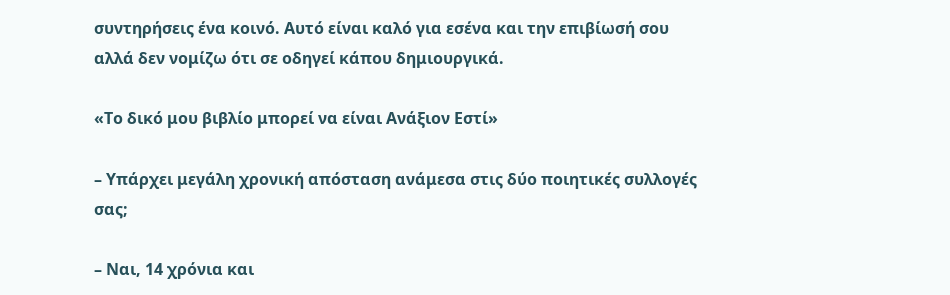συντηρήσεις ένα κοινό. Αυτό είναι καλό για εσένα και την επιβίωσή σου αλλά δεν νομίζω ότι σε οδηγεί κάπου δημιουργικά.

«Το δικό μου βιβλίο μπορεί να είναι Ανάξιον Εστί»

– Υπάρχει μεγάλη χρονική απόσταση ανάμεσα στις δύο ποιητικές συλλογές σας;

– Ναι, 14 χρόνια και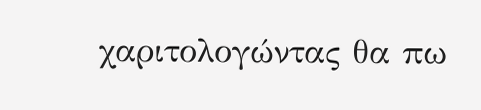χαριτολογώντας θα πω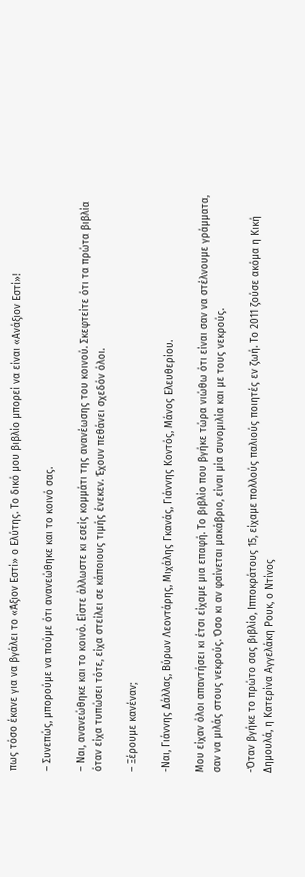πως τόσο έκανε για να βγάλει το «Άξιον Εστί» ο Ελύτης. Το δικό μου βιβλίο μπορεί να είναι «Ανάξιον Εστί»!

– Συνεπώς, μπορούμε να πούμε ότι ανανεώθηκε και το κοινό σας.

– Ναι, ανανεώθηκε και το κοινό. Είστε άλλωστε κι εσείς κομμάτι της ανανέωσης του κοινού. Σκεφτείτε ότι τα πρώτα βιβλία όταν είχα τυπώσει τότε, είχα στείλει σε κάποιους τιμής ένεκεν. Έχουν πεθάνει σχεδόν όλοι.

– Ξέρουμε κανέναν;

-Ναι, Γιάννης Δάλλας, Βύρων Λεοντάρης, Μιχάλης Γκανάς, Γιάννης Κοντός, Μάνος Ελευθερίου.

Μου είχαν όλοι απαντήσει κι έτσι είχαμε μια επαφή. Το βιβλίο που βγήκε τώρα νιώθω ότι είναι σαν να στέλνουμε γράμματα, σαν να μιλάς στους νεκρούς. Όσο κι αν φαίνεται μακάβριο, είναι μία συνομιλία και με τους νεκρούς.

-Όταν βγήκε το πρώτο σας βιβλίο, Ιπποκράτους 15, είχαμε πολλούς παλιούς ποιητές εν ζωή. Το 2011 ζούσε ακόμα η Κική Δημουλά, η Κατερίνα Αγγελάκη Ρουκ, ο Ντίνος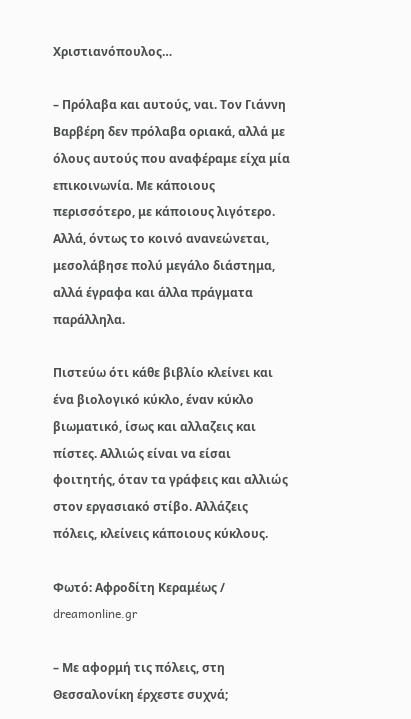Χριστιανόπουλος…

– Πρόλαβα και αυτούς, ναι. Τον Γιάννη Βαρβέρη δεν πρόλαβα οριακά, αλλά με όλους αυτούς που αναφέραμε είχα μία επικοινωνία. Με κάποιους περισσότερο, με κάποιους λιγότερο. Αλλά, όντως το κοινό ανανεώνεται, μεσολάβησε πολύ μεγάλο διάστημα, αλλά έγραφα και άλλα πράγματα παράλληλα.

Πιστεύω ότι κάθε βιβλίο κλείνει και ένα βιολογικό κύκλο, έναν κύκλο βιωματικό, ίσως και αλλαζεις και πίστες. Αλλιώς είναι να είσαι φοιτητής, όταν τα γράφεις και αλλιώς στον εργασιακό στίβο. Αλλάζεις πόλεις, κλείνεις κάποιους κύκλους.

Φωτό: Αφροδίτη Κεραμέως / dreamonline.gr

– Με αφορμή τις πόλεις, στη Θεσσαλονίκη έρχεστε συχνά;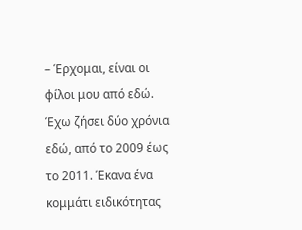– Έρχομαι, είναι οι φίλοι μου από εδώ. Έχω ζήσει δύο χρόνια εδώ, από το 2009 έως το 2011. Έκανα ένα κομμάτι ειδικότητας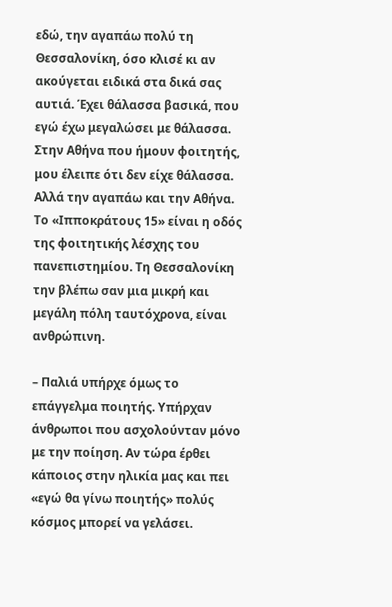εδώ, την αγαπάω πολύ τη Θεσσαλονίκη, όσο κλισέ κι αν ακούγεται ειδικά στα δικά σας αυτιά. Έχει θάλασσα βασικά, που εγώ έχω μεγαλώσει με θάλασσα. Στην Αθήνα που ήμουν φοιτητής, μου έλειπε ότι δεν είχε θάλασσα. Αλλά την αγαπάω και την Αθήνα. Το «Ιπποκράτους 15» είναι η οδός της φοιτητικής λέσχης του πανεπιστημίου. Τη Θεσσαλονίκη την βλέπω σαν μια μικρή και μεγάλη πόλη ταυτόχρονα, είναι ανθρώπινη.

– Παλιά υπήρχε όμως το επάγγελμα ποιητής. Υπήρχαν άνθρωποι που ασχολούνταν μόνο με την ποίηση. Αν τώρα έρθει κάποιος στην ηλικία μας και πει «εγώ θα γίνω ποιητής» πολύς κόσμος μπορεί να γελάσει.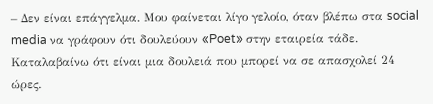– Δεν είναι επάγγελμα. Μου φαίνεται λίγο γελοίο, όταν βλέπω στα social media να γράφουν ότι δουλεύουν «Poet» στην εταιρεία τάδε. Καταλαβαίνω ότι είναι μια δουλειά που μπορεί να σε απασχολεί 24 ώρες.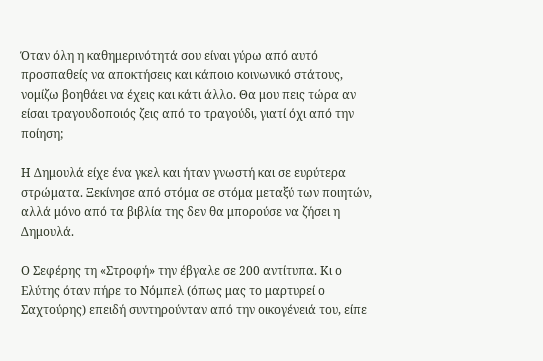Όταν όλη η καθημερινότητά σου είναι γύρω από αυτό προσπαθείς να αποκτήσεις και κάποιο κοινωνικό στάτους, νομίζω βοηθάει να έχεις και κάτι άλλο. Θα μου πεις τώρα αν είσαι τραγουδοποιός ζεις από το τραγούδι, γιατί όχι από την ποίηση;

Η Δημουλά είχε ένα γκελ και ήταν γνωστή και σε ευρύτερα στρώματα. Ξεκίνησε από στόμα σε στόμα μεταξύ των ποιητών, αλλά μόνο από τα βιβλία της δεν θα μπορούσε να ζήσει η Δημουλά.

Ο Σεφέρης τη «Στροφή» την έβγαλε σε 200 αντίτυπα. Κι ο Ελύτης όταν πήρε το Νόμπελ (όπως μας το μαρτυρεί ο Σαχτούρης) επειδή συντηρούνταν από την οικογένειά του, είπε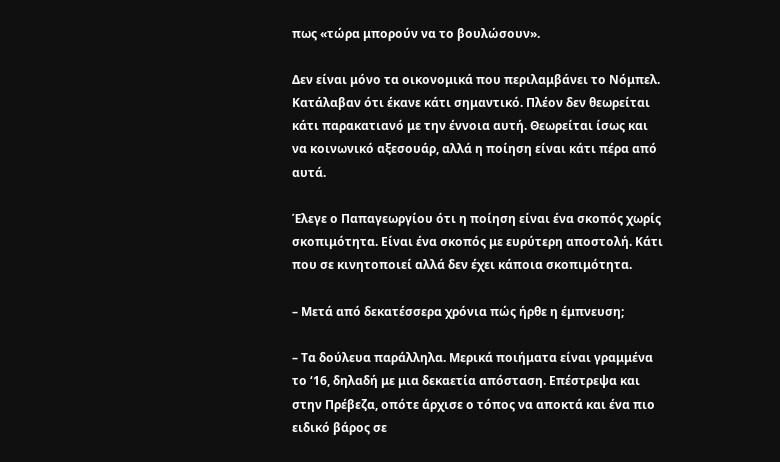πως «τώρα μπορούν να το βουλώσουν».

Δεν είναι μόνο τα οικονομικά που περιλαμβάνει το Νόμπελ. Κατάλαβαν ότι έκανε κάτι σημαντικό. Πλέον δεν θεωρείται κάτι παρακατιανό με την έννοια αυτή. Θεωρείται ίσως και να κοινωνικό αξεσουάρ, αλλά η ποίηση είναι κάτι πέρα από αυτά.

Έλεγε ο Παπαγεωργίου ότι η ποίηση είναι ένα σκοπός χωρίς σκοπιμότητα. Είναι ένα σκοπός με ευρύτερη αποστολή. Κάτι που σε κινητοποιεί αλλά δεν έχει κάποια σκοπιμότητα.

– Μετά από δεκατέσσερα χρόνια πώς ήρθε η έμπνευση;

– Τα δούλευα παράλληλα. Μερικά ποιήματα είναι γραμμένα το ‘16, δηλαδή με μια δεκαετία απόσταση. Επέστρεψα και στην Πρέβεζα, οπότε άρχισε ο τόπος να αποκτά και ένα πιο ειδικό βάρος σε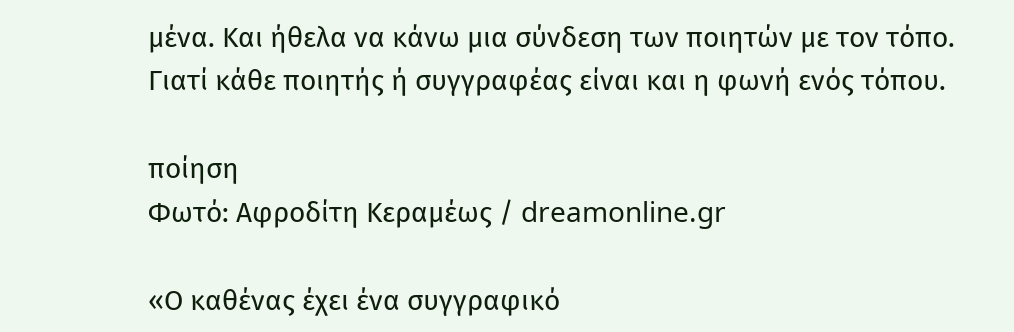μένα. Και ήθελα να κάνω μια σύνδεση των ποιητών με τον τόπο. Γιατί κάθε ποιητής ή συγγραφέας είναι και η φωνή ενός τόπου.

ποίηση
Φωτό: Αφροδίτη Κεραμέως / dreamonline.gr

«Ο καθένας έχει ένα συγγραφικό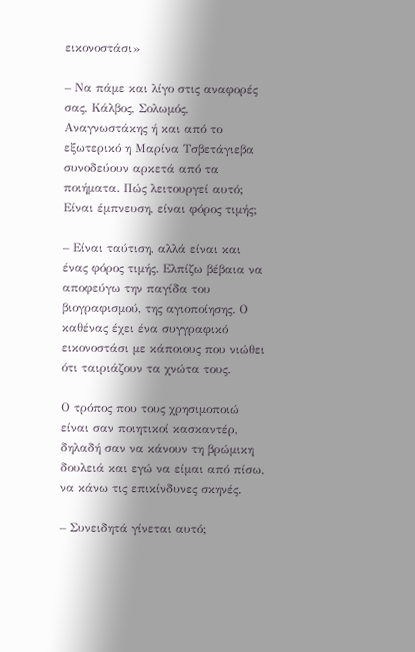εικονοστάσι»

– Να πάμε και λίγο στις αναφορές σας, Κάλβος, Σολωμός, Αναγνωστάκης ή και από το εξωτερικό η Μαρίνα Τσβετάγιεβα συνοδεύουν αρκετά από τα ποιήματα. Πώς λειτουργεί αυτό; Είναι έμπνευση, είναι φόρος τιμής;

– Είναι ταύτιση, αλλά είναι και ένας φόρος τιμής. Ελπίζω βέβαια να αποφεύγω την παγίδα του βιογραφισμού, της αγιοποίησης. Ο καθένας έχει ένα συγγραφικό εικονοστάσι με κάποιους που νιώθει ότι ταιριάζουν τα χνώτα τους.

Ο τρόπος που τους χρησιμοποιώ είναι σαν ποιητικοί κασκαντέρ, δηλαδή σαν να κάνουν τη βρώμικη δουλειά και εγώ να είμαι από πίσω, να κάνω τις επικίνδυνες σκηνές.

– Συνειδητά γίνεται αυτό;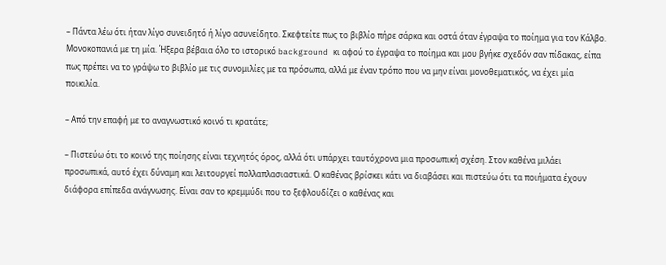– Πάντα λέω ότι ήταν λίγο συνειδητό ή λίγο ασυνείδητο. Σκεφτείτε πως το βιβλίο πήρε σάρκα και οστά όταν έγραψα το ποίημα για τον Κάλβο. Μονοκοπανιά με τη μία. Ήξερα βέβαια όλο το ιστορικό background κι αφού το έγραψα το ποίημα και μου βγήκε σχεδόν σαν πίδακας, είπα πως πρέπει να το γράψω το βιβλίο με τις συνομιλίες με τα πρόσωπα, αλλά με έναν τρόπο που να μην είναι μονοθεματικός, να έχει μία ποικιλία.

– Από την επαφή με το αναγνωστικό κοινό τι κρατάτε;

– Πιστεύω ότι το κοινό της ποίησης είναι τεχνητός όρος, αλλά ότι υπάρχει ταυτόχρονα μια προσωπική σχέση. Στον καθένα μιλάει προσωπικά, αυτό έχει δύναμη και λειτουργεί πολλαπλασιαστικά. Ο καθένας βρίσκει κάτι να διαβάσει και πιστεύω ότι τα ποιήματα έχουν διάφορα επίπεδα ανάγνωσης. Είναι σαν το κρεμμύδι που το ξεφλουδίζει ο καθένας και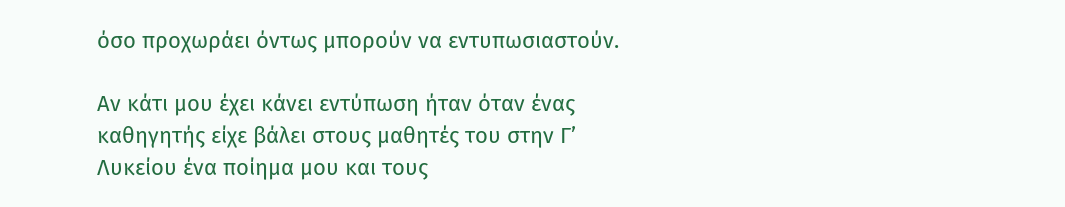όσο προχωράει όντως μπορούν να εντυπωσιαστούν.

Αν κάτι μου έχει κάνει εντύπωση ήταν όταν ένας καθηγητής είχε βάλει στους μαθητές του στην Γ’ Λυκείου ένα ποίημα μου και τους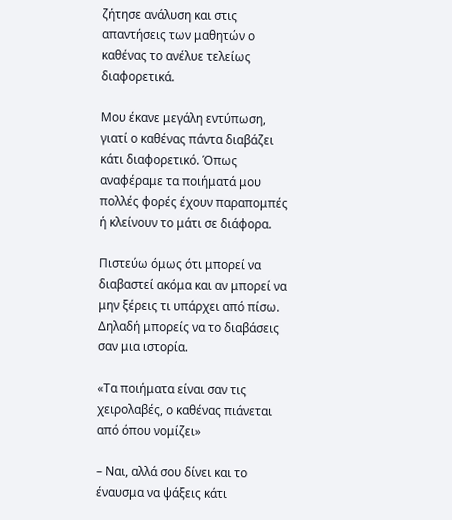ζήτησε ανάλυση και στις απαντήσεις των μαθητών ο καθένας το ανέλυε τελείως διαφορετικά.

Μου έκανε μεγάλη εντύπωση, γιατί ο καθένας πάντα διαβάζει κάτι διαφορετικό. Όπως αναφέραμε τα ποιήματά μου πολλές φορές έχουν παραπομπές ή κλείνουν το μάτι σε διάφορα.

Πιστεύω όμως ότι μπορεί να διαβαστεί ακόμα και αν μπορεί να μην ξέρεις τι υπάρχει από πίσω. Δηλαδή μπορείς να το διαβάσεις σαν μια ιστορία.

«Τα ποιήματα είναι σαν τις χειρολαβές, ο καθένας πιάνεται από όπου νομίζει»

– Ναι, αλλά σου δίνει και το έναυσμα να ψάξεις κάτι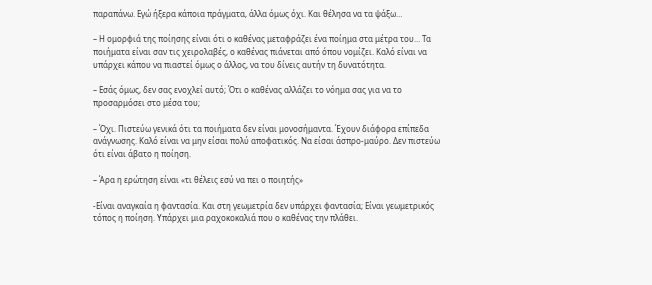παραπάνω. Εγώ ήξερα κάποια πράγματα, άλλα όμως όχι. Και θέλησα να τα ψάξω…

– Η ομορφιά της ποίησης είναι ότι ο καθένας μεταφράζει ένα ποίημα στα μέτρα του… Τα ποιήματα είναι σαν τις χειρολαβές, ο καθένας πιάνεται από όπου νομίζει. Καλό είναι να υπάρχει κάπου να πιαστεί όμως ο άλλος, να του δίνεις αυτήν τη δυνατότητα.

– Εσάς όμως, δεν σας ενοχλεί αυτό; Ότι ο καθένας αλλάζει το νόημα σας για να το προσαρμόσει στο μέσα του;

– Όχι. Πιστεύω γενικά ότι τα ποιήματα δεν είναι μονοσήμαντα. Έχουν διάφορα επίπεδα ανάγνωσης. Καλό είναι να μην είσαι πολύ αποφατικός. Να είσαι άσπρο-μαύρο. Δεν πιστεύω ότι είναι άβατο η ποίηση.

– Άρα η ερώτηση είναι «τι θέλεις εσύ να πει ο ποιητής»

-Είναι αναγκαία η φαντασία. Και στη γεωμετρία δεν υπάρχει φαντασία; Είναι γεωμετρικός τόπος η ποίηση. Υπάρχει μια ραχοκοκαλιά που ο καθένας την πλάθει.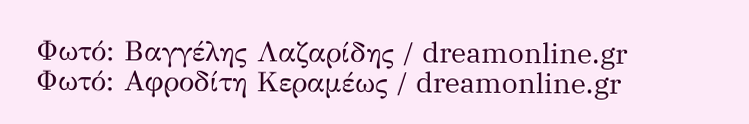Φωτό: Βαγγέλης Λαζαρίδης / dreamonline.gr
Φωτό: Αφροδίτη Κεραμέως / dreamonline.gr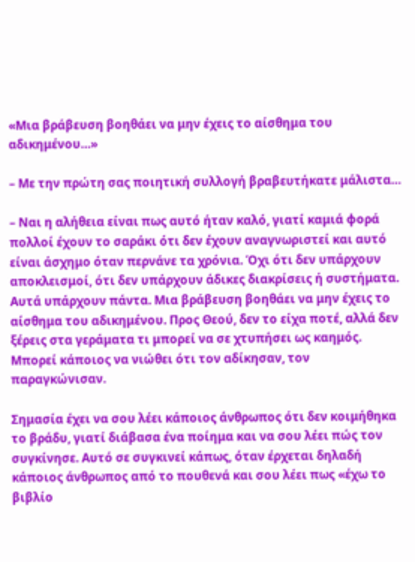«Μια βράβευση βοηθάει να μην έχεις το αίσθημα του αδικημένου…»

– Με την πρώτη σας ποιητική συλλογή βραβευτήκατε μάλιστα…

– Ναι η αλήθεια είναι πως αυτό ήταν καλό, γιατί καμιά φορά πολλοί έχουν το σαράκι ότι δεν έχουν αναγνωριστεί και αυτό είναι άσχημο όταν περνάνε τα χρόνια. Όχι ότι δεν υπάρχουν αποκλεισμοί, ότι δεν υπάρχουν άδικες διακρίσεις ή συστήματα. Αυτά υπάρχουν πάντα. Μια βράβευση βοηθάει να μην έχεις το αίσθημα του αδικημένου. Προς Θεού, δεν το είχα ποτέ, αλλά δεν ξέρεις στα γεράματα τι μπορεί να σε χτυπήσει ως καημός. Μπορεί κάποιος να νιώθει ότι τον αδίκησαν, τον παραγκώνισαν.

Σημασία έχει να σου λέει κάποιος άνθρωπος ότι δεν κοιμήθηκα το βράδυ, γιατί διάβασα ένα ποίημα και να σου λέει πώς τον συγκίνησε. Αυτό σε συγκινεί κάπως, όταν έρχεται δηλαδή κάποιος άνθρωπος από το πουθενά και σου λέει πως «έχω το βιβλίο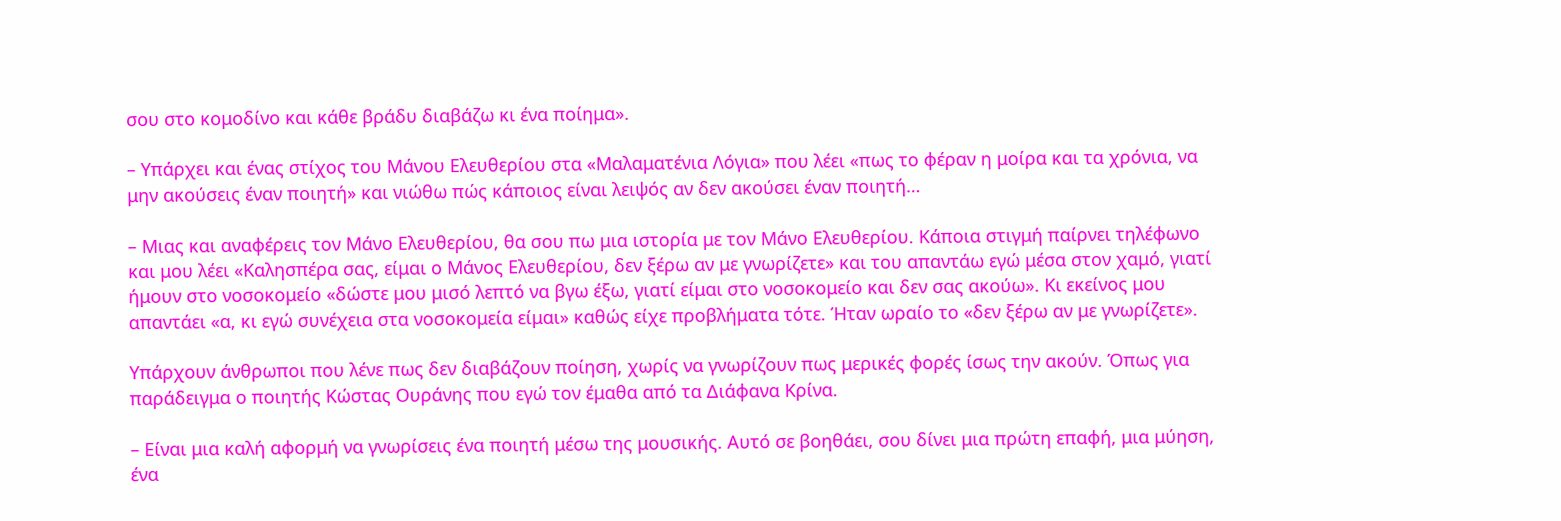σου στο κομοδίνο και κάθε βράδυ διαβάζω κι ένα ποίημα».

– Υπάρχει και ένας στίχος του Μάνου Ελευθερίου στα «Μαλαματένια Λόγια» που λέει «πως το φέραν η μοίρα και τα χρόνια, να μην ακούσεις έναν ποιητή» και νιώθω πώς κάποιος είναι λειψός αν δεν ακούσει έναν ποιητή…

– Μιας και αναφέρεις τον Μάνο Ελευθερίου, θα σου πω μια ιστορία με τον Μάνο Ελευθερίου. Κάποια στιγμή παίρνει τηλέφωνο και μου λέει «Καλησπέρα σας, είμαι ο Μάνος Ελευθερίου, δεν ξέρω αν με γνωρίζετε» και του απαντάω εγώ μέσα στον χαμό, γιατί ήμουν στο νοσοκομείο «δώστε μου μισό λεπτό να βγω έξω, γιατί είμαι στο νοσοκομείο και δεν σας ακούω». Κι εκείνος μου απαντάει «α, κι εγώ συνέχεια στα νοσοκομεία είμαι» καθώς είχε προβλήματα τότε. Ήταν ωραίο το «δεν ξέρω αν με γνωρίζετε».

Υπάρχουν άνθρωποι που λένε πως δεν διαβάζουν ποίηση, χωρίς να γνωρίζουν πως μερικές φορές ίσως την ακούν. Όπως για παράδειγμα ο ποιητής Κώστας Ουράνης που εγώ τον έμαθα από τα Διάφανα Κρίνα.

– Είναι μια καλή αφορμή να γνωρίσεις ένα ποιητή μέσω της μουσικής. Αυτό σε βοηθάει, σου δίνει μια πρώτη επαφή, μια μύηση, ένα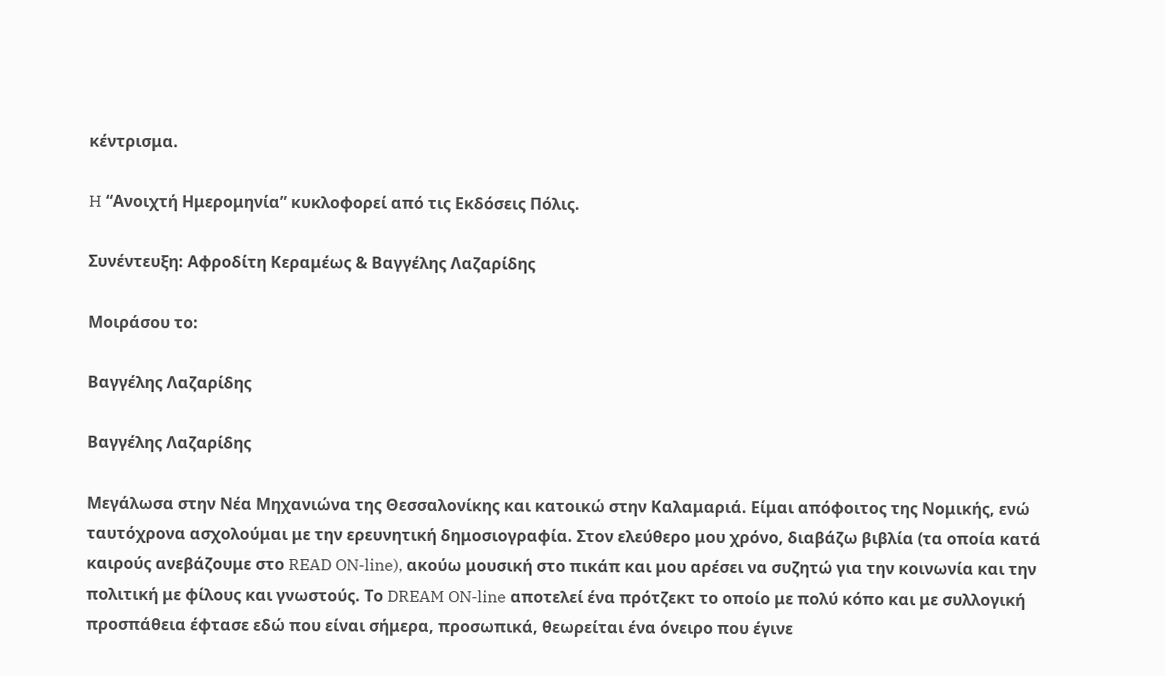κέντρισμα.

H “Ανοιχτή Ημερομηνία” κυκλοφορεί από τις Εκδόσεις Πόλις.

Συνέντευξη: Αφροδίτη Κεραμέως & Βαγγέλης Λαζαρίδης

Μοιράσου το:

Βαγγέλης Λαζαρίδης

Βαγγέλης Λαζαρίδης

Μεγάλωσα στην Νέα Μηχανιώνα της Θεσσαλονίκης και κατοικώ στην Καλαμαριά. Είμαι απόφοιτος της Νομικής, ενώ ταυτόχρονα ασχολούμαι με την ερευνητική δημοσιογραφία. Στον ελεύθερο μου χρόνο, διαβάζω βιβλία (τα οποία κατά καιρούς ανεβάζουμε στο READ ON-line), ακούω μουσική στο πικάπ και μου αρέσει να συζητώ για την κοινωνία και την πολιτική με φίλους και γνωστούς. Το DREAM ON-line αποτελεί ένα πρότζεκτ το οποίο με πολύ κόπο και με συλλογική προσπάθεια έφτασε εδώ που είναι σήμερα, προσωπικά, θεωρείται ένα όνειρο που έγινε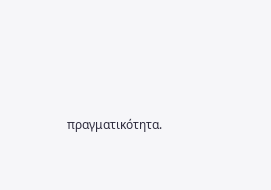πραγματικότητα.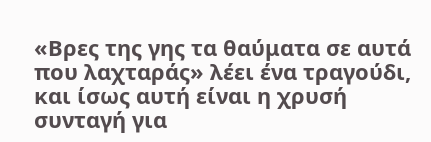«Βρες της γης τα θαύματα σε αυτά που λαχταράς» λέει ένα τραγούδι, και ίσως αυτή είναι η χρυσή συνταγή για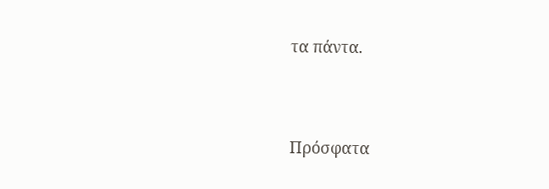τα πάντα.



Πρόσφατα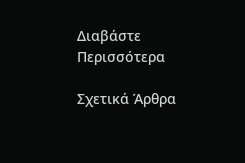Διαβάστε Περισσότερα

Σχετικά Άρθρα